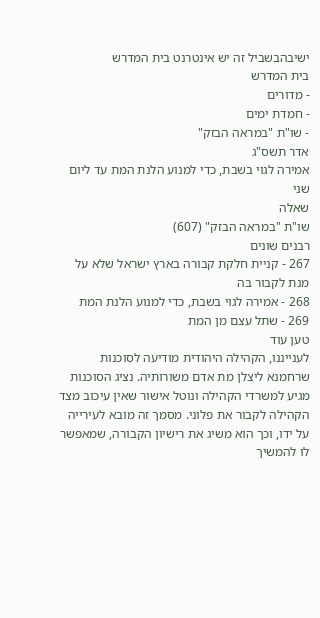ישיבהבשביל זה יש אינטרנט בית המדרש
בית המדרש
- מדורים
- חמדת ימים
- שו"ת "במראה הבזק"
אדר תשס"ג
אמירה לגוי בשבת, כדי למנוע הלנת המת עד ליום שני
שאלה
שו"ת "במראה הבזק" (607)
רבנים שונים
267 - קניית חלקת קבורה בארץ ישראל שלא על מנת לקבור בה
268 - אמירה לגוי בשבת, כדי למנוע הלנת המת
269 - שתל עצם מן המת
טען עוד
לענייננו, הקהילה היהודית מודיעה לסוכנות שרחמנא ליצלן מת אדם משורותיה. נציג הסוכנות מגיע למשרדי הקהילה ונוטל אישור שאין עיכוב מצד הקהילה לקבור את פלוני. מסמך זה מובא לעירייה על ידו, וכך הוא משיג את רישיון הקבורה, שמאפשר לו להמשיך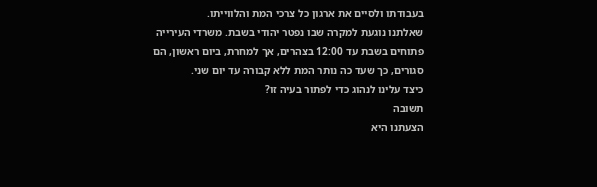בעבודתו ולסיים את ארגון כל צרכי המת והלווייתו.
שאלתנו נוגעת למקרה שבו נפטר יהודי בשבת. משרדי העירייה פתוחים בשבת עד 12:00 בצהרים, אך למחרת, ביום ראשון, הם סגורים, כך שעד כה נותר המת ללא קבורה עד יום שני.
כיצד עלינו לנהוג כדי לפתור בעיה זו?
תשובה
הצעתנו היא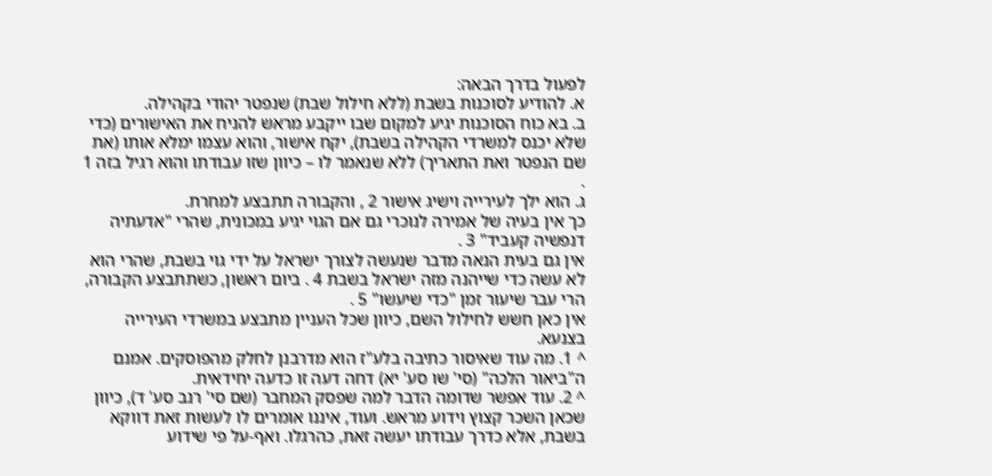לפעול בדרך הבאה:
א. להודיע לסוכנות בשבת (ללא חילול שבת) שנפטר יהודי בקהילה.
ב. בא כוח הסוכנות יגיע למקום שבו ייקבע מראש להניח את האישורים (כדי שלא יכנס למשרדי הקהילה בשבת), יקח אישור, והוא עצמו ימלא אותו (את שם הנפטר ואת התאריך) ללא שנאמר לו – כיוון שזו עבודתו והוא רגיל בזה 1 .
ג. הוא ילך לעירייה וישיג אישור 2 , והקבורה תתבצע למחרת.
כך אין בעיה של אמירה לנוכרי גם אם הגוי יגיע במכונית, שהרי "אדעתיה דנפשיה קעביד" 3 .
אין גם בעית הנאה מדבר שנעשה לצורך ישראל על ידי גוי בשבת, שהרי הוא לא עשה כדי שייהנה מזה ישראל בשבת 4 . ביום ראשון, כשתתבצע הקבורה, הרי עבר שיעור זמן "כדי שיעשו" 5 .
אין כאן חשש לחילול השם, כיוון שכל העניין מתבצע במשרדי העירייה בצנעא.
^ 1. מה עוד שאיסור כתיבה בלע"ז הוא מדרבנן לחלק מהפוסקים. אמנם ה"ביאור הלכה" (סי' שו סע' יא) דחה דעה זו כדעה יחידאית.
^ 2. עוד אפשר שדומה הדבר למה שפסק המחבר (שם סי' רנב סע' ד), כיוון שכאן השכר קצוץ וידוע מראש. ועוד, איננו אומרים לו לעשות זאת דווקא בשבת, אלא כדרך עבודתו יעשה זאת, כהרגלו. ואף-על פי שידוע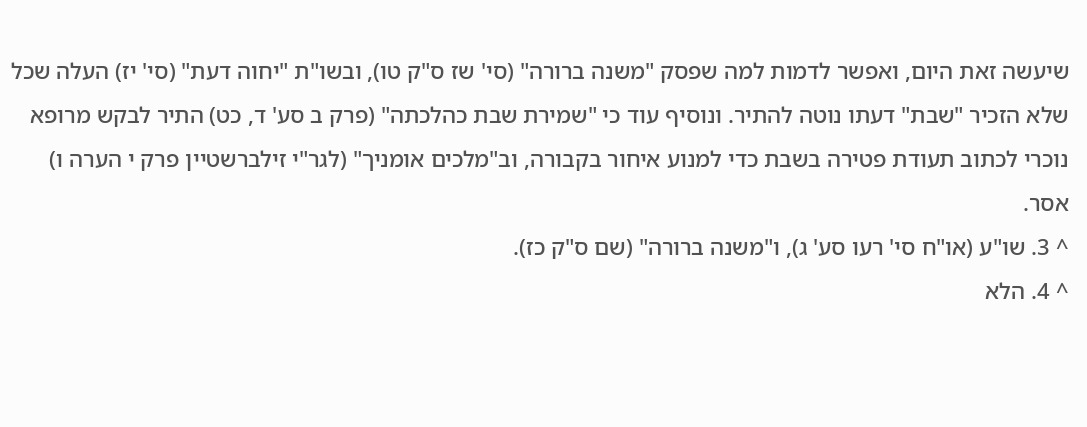שיעשה זאת היום, ואפשר לדמות למה שפסק "משנה ברורה" (סי' שז ס"ק טו), ובשו"ת "יחוה דעת" (סי' יז) העלה שכל שלא הזכיר "שבת" דעתו נוטה להתיר. ונוסיף עוד כי "שמירת שבת כהלכתה" (פרק ב סע' ד, כט) התיר לבקש מרופא נוכרי לכתוב תעודת פטירה בשבת כדי למנוע איחור בקבורה, וב"מלכים אומניך" (לגר"י זילברשטיין פרק י הערה ו) אסר.
^ 3. שו"ע (או"ח סי' רעו סע' ג), ו"משנה ברורה" (שם ס"ק כז).
^ 4. הלא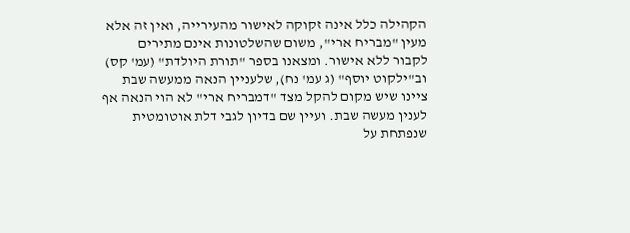הקהילה כלל אינה זקוקה לאישור מהעירייה, ואין זה אלא מעין "מבריח ארי", משום שהשלטונות אינם מתירים לקבור ללא אישור. ומצאנו בספר "תורת היולדת" (עמ' קס) וב"ילקוט יוסף" (ג עמ' נח), שלעניין הנאה ממעשה שבת ציינו שיש מקום להקל מצד "דמבריח ארי" לא הוי הנאה אף לענין מעשה שבת. ועיין שם בדיון לגבי דלת אוטומטית שנפתחת על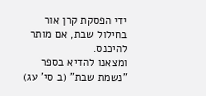ידי הפסקת קרן אור בחילול שבת, אם מותר להיכנס.
ומצאנו להדיא בספר "נשמת שבת" (ב סי' עג)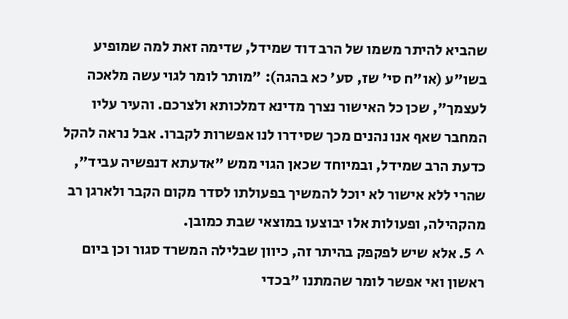שהביא להיתר משמו של הרב דוד שמידל, שדימה זאת למה שמופיע בשו"ע (או"ח סי' שז, סע' כא בהגה): "מותר לומר לגוי עשה מלאכה לעצמך", שכן כל האישור נצרך מדינא דמלכותא ולצרכם. והעיר עליו המחבר שאף אנו נהנים מכך שסידרו לנו אפשרות לקברו. אבל נראה להקל כדעת הרב שמידל, ובמיוחד שכאן הגוי ממש "אדעתא דנפשיה עביד", שהרי ללא אישור לא יוכל להמשיך בפעולתו לסדר מקום הקבר ולארגן רב מהקהילה, ופעולות אלו יבוצעו במוצאי שבת כמובן.
^ 5. אלא שיש לפקפק בהיתר זה, כיוון שבלילה המשרד סגור וכן ביום ראשון ואי אפשר לומר שהמתנו "בכדי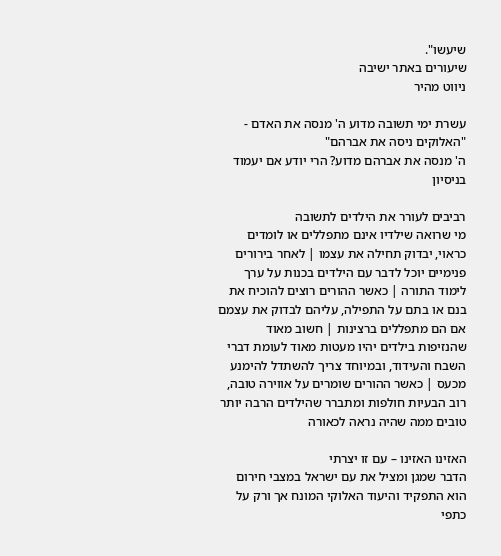שיעשו".
שיעורים באתר ישיבה
ניווט מהיר

עשרת ימי תשובה מדוע ה' מנסה את האדם - "האלוקים ניסה את אברהם"
ה' מנסה את אברהם מדוע? הרי יודע אם יעמוד בניסיון

רביבים לעורר את הילדים לתשובה
מי שרואה שילדיו אינם מתפללים או לומדים כראוי, יבדוק תחילה את עצמו | לאחר בירורים פנימיים יוכל לדבר עם הילדים בכנות על ערך לימוד התורה | כאשר ההורים רוצים להוכיח את בנם או בתם על התפילה, עליהם לבדוק את עצמם אם הם מתפללים ברצינות | חשוב מאוד שהנזיפות בילדים יהיו מעטות מאוד לעומת דברי השבח והעידוד, ובמיוחד צריך להשתדל להימנע מכעס | כאשר ההורים שומרים על אווירה טובה, רוב הבעיות חולפות ומתברר שהילדים הרבה יותר טובים ממה שהיה נראה לכאורה

האזינו האזינו – עם זו יצרתי
הדבר שמגן ומציל את עם ישראל במצבי חירום הוא התפקיד והיעוד האלוקי המונח אך ורק על כתפי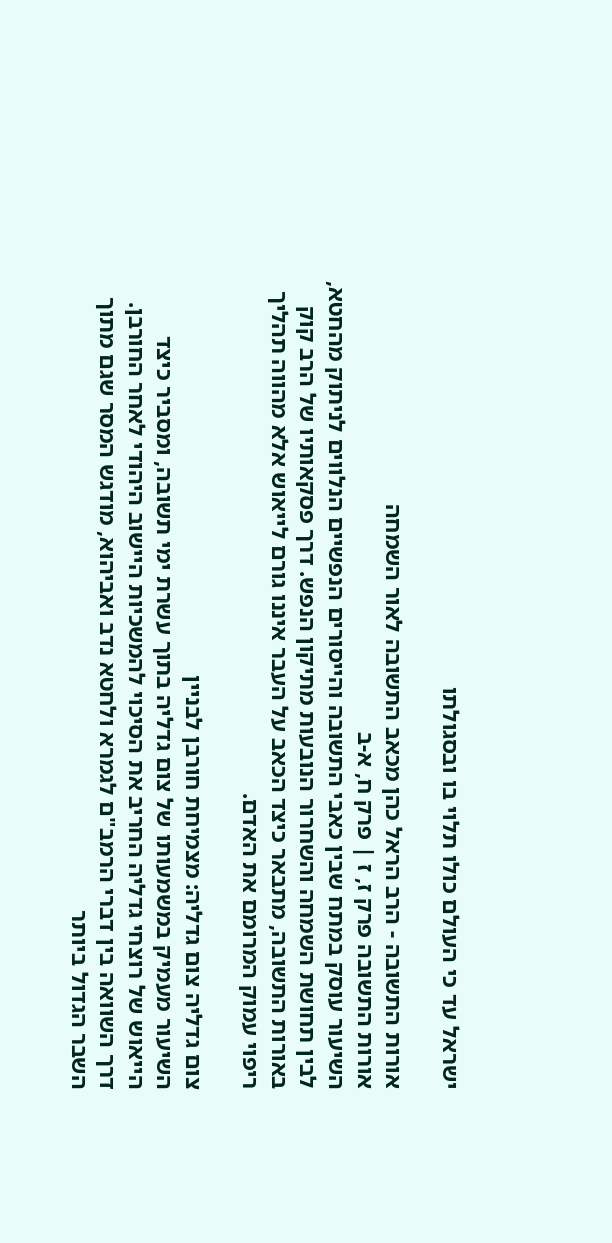ישראל עד כי העולם כולו תלוי בו ובסגולתו

אורות התשובה - הרב הראל כהן מכאב התשובה לאור השמחה
אורות התשובה פרק ז, ז | פרק ח, א-ב
השיעור עוסק במתח שבין כאבי התשובה והייסורים הנפשיים הנלווים לניתוק מהחטא, לבין תחושת השמחה והשחרור הנובעות מתיקון הנפש. דרך פסקאותיו של הרב קוק באורות התשובה, מתבאר כיצד הכאב על העבר איננו גורם לייאוש אלא מהווה תהליך ריפוי עמוק המרומם את האדם.

צום גדליה צום גדליה: מצמיחת חורבן לבניין
השיעור מעמיק במשמעותו של צום גדליה בתוך עשרת ימי תשובה, ומסביר כיצד הייאוש של רוצחי גדליה החריב את הסיכוי להמשכיות היישוב היהודי לאחר החורבן. דרך השוואה בין דברי הרמב"ם לגמרא ולחטא נדב ואביהוא, מודגש המסר שגם מתוך השבר הגדול ביותר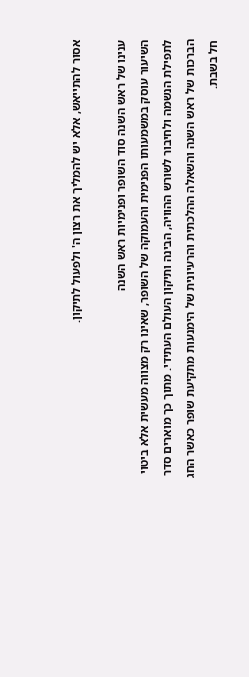אסור להתייאש, אלא יש להמליך את רצון ה' ולפעול לתיקון.

ענינו של ראש השנה סוד השופר ופנימיות ראש השנה
השיעור עוסק במשמעותו הפנימית והעמוקה של השופר, שאינו רק מצווה מעשית אלא ביטוי לתפילת הנשמה ולחיבור לשורש ההוויה, הבינה ותיקון העולם העתידי. מתוך כך מוארים סדר הברכות של ראש השנה והשאלה ההלכתית והרעיונית של הימנעות מתקיעת שופר כאשר החג חל בשבת.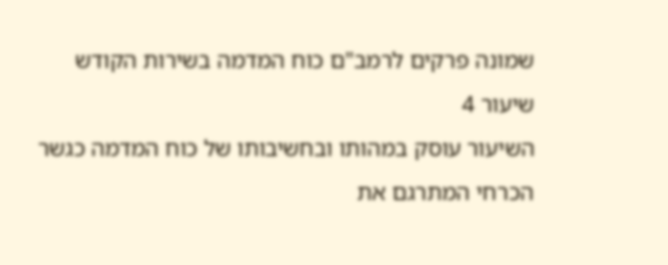שמונה פרקים לרמב"ם כוח המדמה בשירות הקודש
שיעור 4
השיעור עוסק במהותו ובחשיבותו של כוח המדמה כגשר הכרחי המתרגם את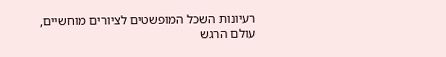רעיונות השכל המופשטים לציורים מוחשיים, עולם הרגש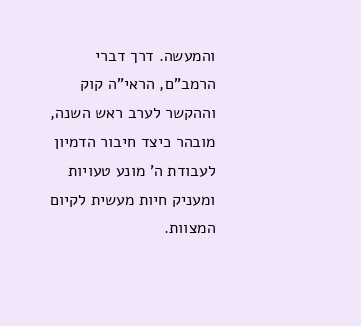והמעשה. דרך דברי הרמב"ם, הראי"ה קוק וההקשר לערב ראש השנה, מובהר כיצד חיבור הדמיון לעבודת ה' מונע טעויות ומעניק חיות מעשית לקיום המצוות.